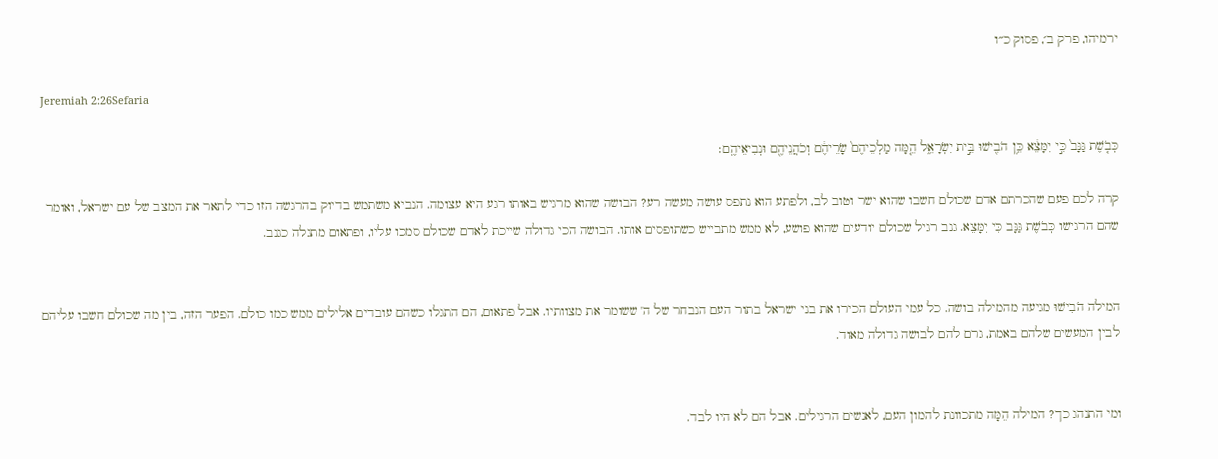ירמיהו, פרק ב׳, פסוק כ״ו

Jeremiah 2:26Sefaria

כְּבֹ֤שֶׁת גַּנָּב֙ כִּ֣י יִמָּצֵ֔א כֵּ֥ן הֹבִ֖ישׁוּ בֵּ֣ית יִשְׂרָאֵ֑ל הֵ֤מָּה מַלְכֵיהֶם֙ שָׂרֵיהֶ֔ם וְכֹהֲנֵיהֶ֖ם וּנְבִיאֵיהֶֽם׃

קרה לכם פעם שהכרתם אדם שכולם חשבו שהוא ישר וטוב לב, ולפתע הוא נתפס עושה מעשה רע? הבושה שהוא מרגיש באותו רגע היא עצומה. הנביא משתמש בדיוק בהרגשה הזו כדי לתאר את המצב של עם ישראל, ואומר שהם הרגישו כְּבֹשֶׁת גַּנָּב כִּי יִמָּצֵא. גנב רגיל שכולם יודעים שהוא פושע, לא ממש מתבייש כשתופסים אותו. הבושה הכי גדולה שייכת לאדם שכולם סמכו עליו, ופתאום מתגלה כגנב.


המילה הֹבִישׁוּ מגיעה מהמילה בושה. כל עמי העולם הכירו את בני ישראל בתור העם הנבחר של ה' ששומר את מצוותיו. אבל פתאום, הם התגלו כשהם עובדים אלילים ממש כמו כולם. הפער הזה, בין מה שכולם חשבו עליהם לבין המעשים שלהם באמת, גרם להם לבושה גדולה מאוד.


ומי התנהג כך? המילה הֵמָּה מתכוונת להמון העם, לאנשים הרגילים. אבל הם לא היו לבד.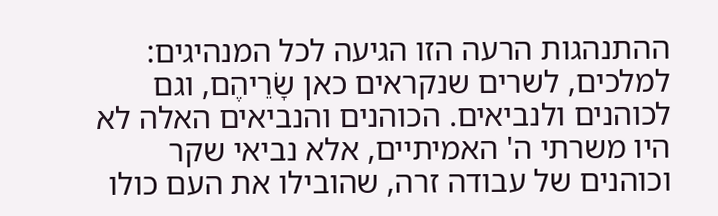ההתנהגות הרעה הזו הגיעה לכל המנהיגים: למלכים, לשרים שנקראים כאן שָׂרֵיהֶם, וגם לכוהנים ולנביאים. הכוהנים והנביאים האלה לא היו משרתי ה' האמיתיים, אלא נביאי שקר וכוהנים של עבודה זרה, שהובילו את העם כולו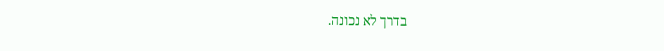בדרך לא נכונה.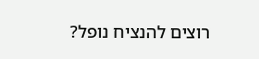רוצים להנציח נופל?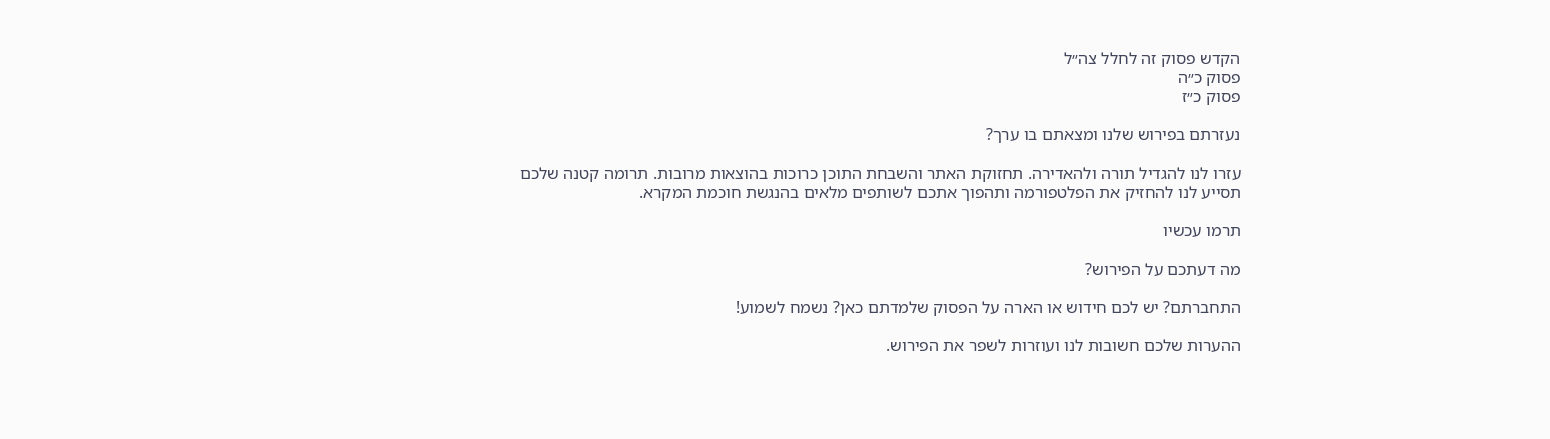הקדש פסוק זה לחלל צה״ל
פסוק כ״ה
פסוק כ״ז

נעזרתם בפירוש שלנו ומצאתם בו ערך?

עזרו לנו להגדיל תורה ולהאדירה. תחזוקת האתר והשבחת התוכן כרוכות בהוצאות מרובות. תרומה קטנה שלכם תסייע לנו להחזיק את הפלטפורמה ותהפוך אתכם לשותפים מלאים בהנגשת חוכמת המקרא.

תרמו עכשיו

מה דעתכם על הפירוש?

התחברתם? יש לכם חידוש או הארה על הפסוק שלמדתם כאן? נשמח לשמוע!

ההערות שלכם חשובות לנו ועוזרות לשפר את הפירוש.